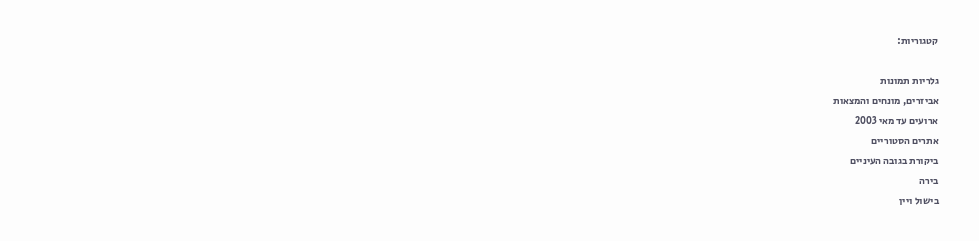קטגוריות:

גלריות תמונות
אביזרים, מונחים והמצאות
ארועים עד מאי 2003
אתרים הסטוריים
ביקורת בגובה העיניים
בירה
בישול ויין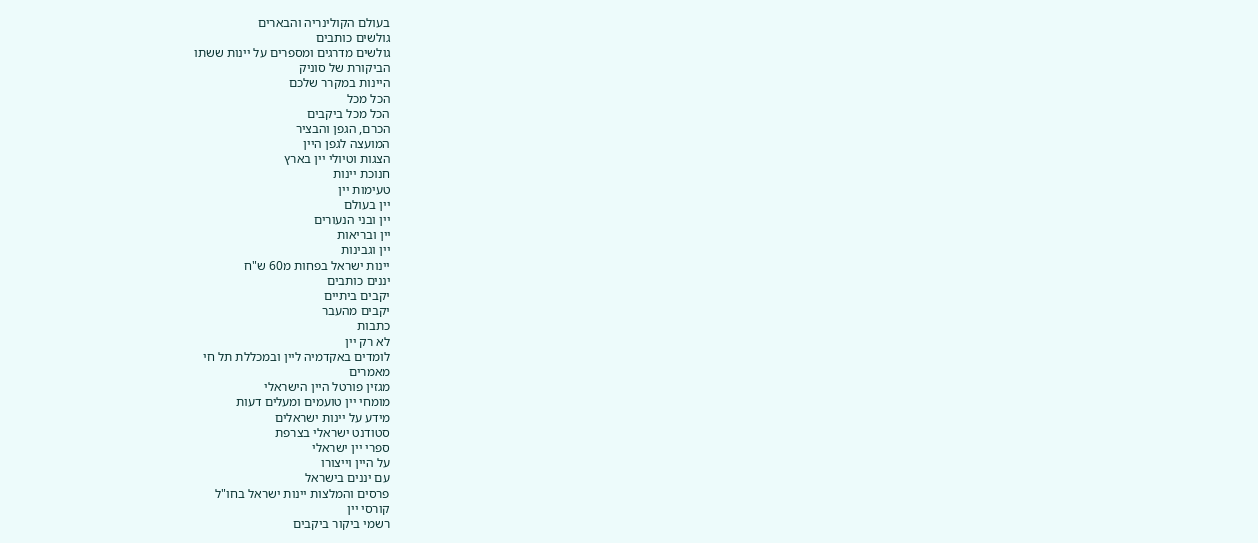בעולם הקולינריה והבארים
גולשים כותבים
גולשים מדרגים ומספרים על יינות ששתו
הביקורת של סוניק
היינות במקרר שלכם
הכל מכל
הכל מכל ביקבים
הכרם, הגפן והבציר
המועצה לגפן היין
הצגות וטיולי יין בארץ
חנוכת יינות
טעימות יין
יין בעולם
יין ובני הנעורים
יין ובריאות
יין וגבינות
יינות ישראל בפחות מ60 ש"ח
יננים כותבים
יקבים ביתיים
יקבים מהעבר
כתבות
לא רק יין
לומדים באקדמיה ליין ובמכללת תל חי
מאמרים
מגזין פורטל היין הישראלי
מומחי יין טועמים ומעלים דעות
מידע על יינות ישראלים
סטודנט ישראלי בצרפת
ספרי יין ישראלי
על היין וייצורו
עם יננים בישראל
פרסים והמלצות יינות ישראל בחו"ל
קורסי יין
רשמי ביקור ביקבים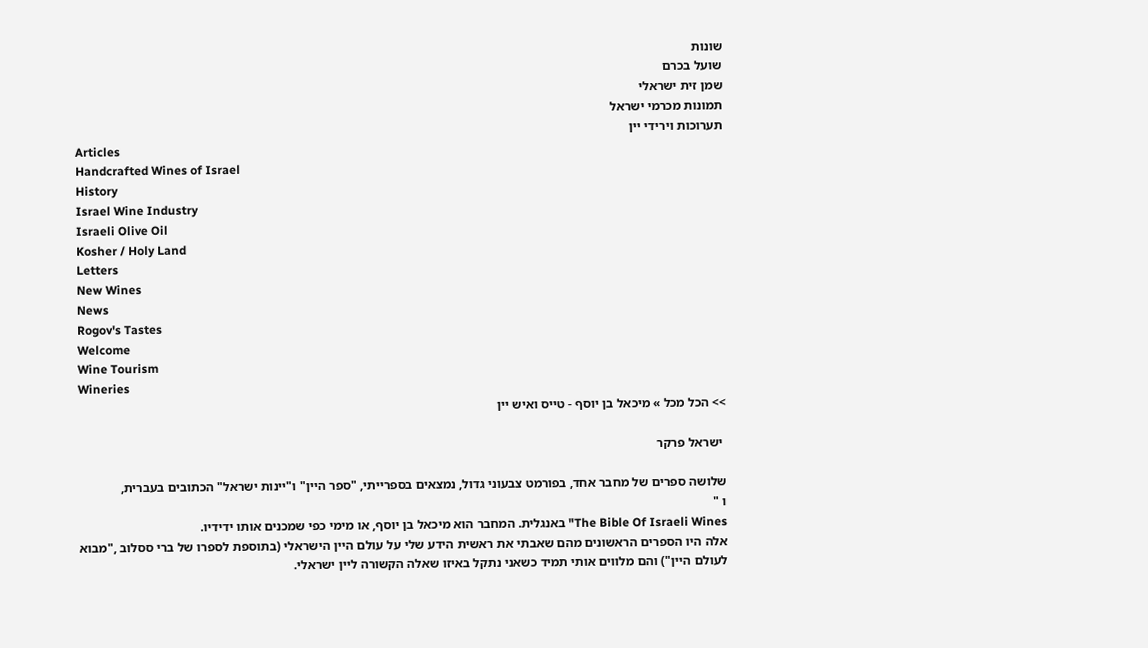שונות
שועל בכרם
שמן זית ישראלי
תמונות מכרמי ישראל
תערוכות וירידי יין
Articles
Handcrafted Wines of Israel
History
Israel Wine Industry
Israeli Olive Oil
Kosher / Holy Land
Letters
New Wines
News
Rogov's Tastes
Welcome
Wine Tourism
Wineries
>> הכל מכל » מיכאל בן יוסף - טייס ואיש יין

 ישראל פרקר

שלושה ספרים של מחבר אחד, בפורמט צבעוני גדול, נמצאים בספרייתי, "ספר היין" ו"יינות ישראל" הכתובים בעברית,
ו "
The Bible Of Israeli Wines" באנגלית. המחבר הוא מיכאל בן יוסף, או מימי כפי שמכנים אותו ידידיו.
אלה היו הספרים הראשונים מהם שאבתי את ראשית הידע שלי על עולם היין הישראלי (בתוספת לספרו של ברי ססלוב ,"מבוא לעולם היין") והם מלווים אותי תמיד כשאני נתקל באיזו שאלה הקשורה ליין ישראלי.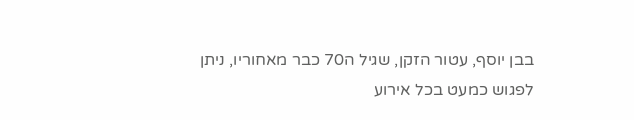בבן יוסף, עטור הזקן, שגיל ה70 כבר מאחוריו, ניתן לפגוש כמעט בכל אירוע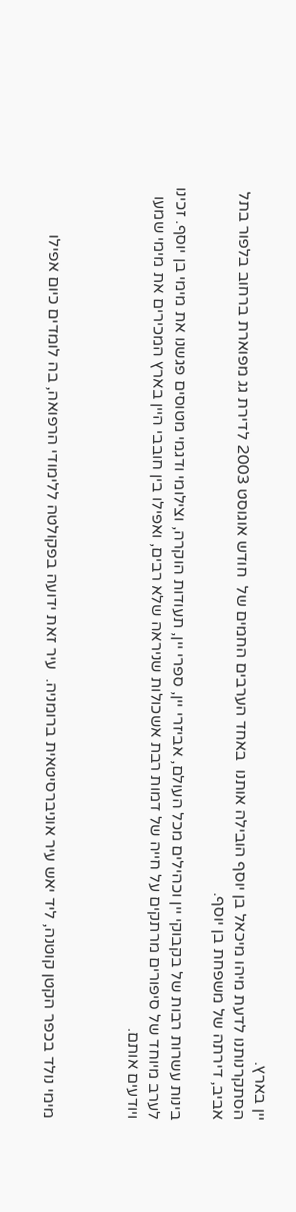יין בארץ.
הסתקרנותנו לדעת מיהו מיכאל בן יוסף הובילה אותנו  באחד הערבים החמים של  חודש אוגוסט 2003 לדירת גג מפוארת ברחוב בלפור בתל אביב, דירתה של משפחת בן יוסף.

בינות עשרות רבות של בקבוקי יין וכהילים מכל העולם, אביזרי יין, ספרי יין, תעודות הוקרה, וצילומי ודגמי מטוסים פגשנו את מימי בן יוסף. זכינו  לערב מיוחד של סיפורים מרתקים על חייה של דמות רבת אשכולות שניראה שלא רבים, ואפילו בין חובבי היין בארץ המכירים את מימי שמעו  ויודעים אותם.



מימי נולד בכפר הקטן קוטנה, ליד יאש עיר אוניברסיטאית ברומניה.  עיר זאת ידועה בפקולטה ללימודי הרפואה, בה לומדים כיום אפילו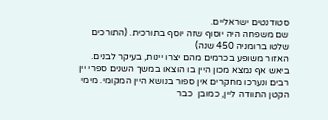סטודנטים ישראליים.
שם משפחה היה יוסוף שזה יוסף בתורכית. (התורכים שלטו ברומניה 450 שנה)
האזור משופע בכרמים מהם יצרו יינות, בעיקר לבנים.  ביאש אף נמצא מכון היין בו הוצאו במשך השנים ספרי יין רבים ונערכו מחקרים אין ספור בנושא היין המקומי. מימי הקטן התוודה ליין, כמובן  כבר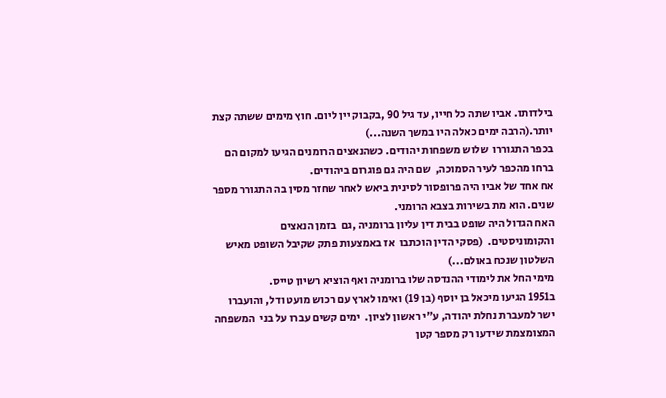בילדותו. אביו שתה כל חייו, עד גיל 90 ,בקבוק יין ליום. חוץ מימים ששתה קצת יותר.(הרבה ימים כאלה היו במשך השנה...)
בכפר התגוררו  שלוש משפחות יהודים. כשהנאצים הרומנים הגיעו למקום הם ברחו מהכפר לעיר הסמוכה,  שם היה גם פוגרום ביהודים.
אח אחד של אביו היה פרופסור לסינית ביאש לאחר שחזר מסין בה התגורר מספר שנים. הוא מת בשירות בצבא הרומני.
האח הגדול היה שופט בבית דין עליון ברומניה ,גם  בזמן הנאצים והקומוניסטים.  (פסקי הדין הוכתבו  אז באמצעות פתק שקיבל השופט מאיש השלטון שנכח באולם...)
מימי החל את לימודי ההנדסה שלו ברומניה ואף הוציא רשיון טייס.
ב1951 הגיעו מיכאל בן יוסף (בן 19) ואימו לארץ עם רכוש מועט ודל, והועברו ישר למעברת נחלת יהודה, ע"י ראשון לציון.  ימים קשים עברו על בני  המשפחה המצומצמת שידעו רק מספר קטן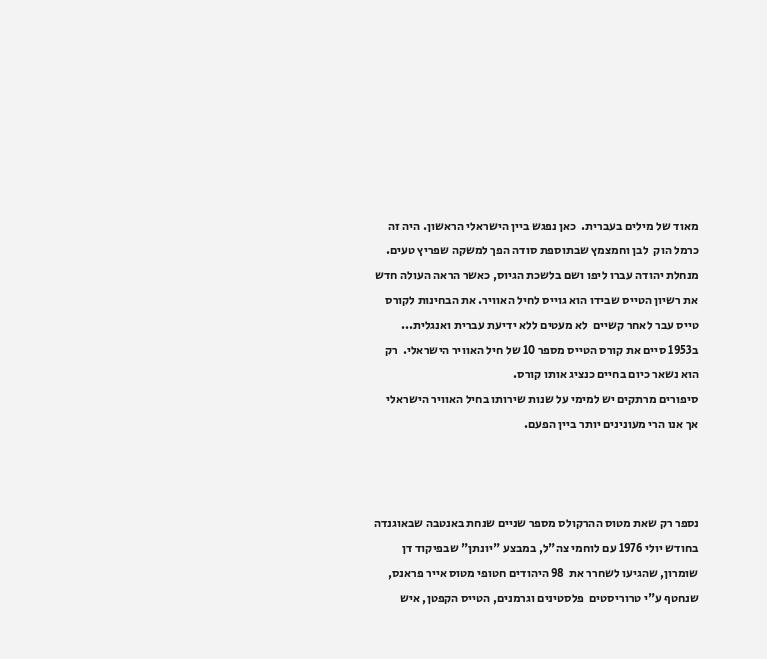מאוד של מילים בעברית.  כאן נפגש ביין הישראלי הראשון. היה זה כרמל הוק  לבן וחמצמץ שבתוספת סודה הפך למשקה שפריץ טעים. מנחלת יהודה עברו ליפו ושם בלשכת הגיוס, כאשר הראה העולה חדש את רשיון הטייס שבידו הוא גוייס לחיל האוויר. את הבחינות לקורס טייס עבר לאחר קשיים  לא מעטים ללא ידיעת עברית ואנגלית...  ב1953 סיים את קורס הטייס מספר 10 של חיל האוויר הישראלי.  רק הוא נשאר כיום בחיים כנציג אותו קורס.
סיפורים מרתקים יש למימי על שנות שירותו בחיל האוויר הישראלי אך אנו הרי מעונינים יותר ביין הפעם.



נספר רק שאת מטוס ההרקולס מספר שניים שנחת באנטבה שבאוגנדה בחודש יולי 1976 עם לוחמי צה"ל, במבצע "יונתן" שבפיקוד דן שומרון, שהגיעו לשחרר את  98 היהודים חטופי מטוס אייר פראנס, שנחטף ע"י טרוריסטים  פלסטינים וגרמנים, הטייס הקפטן, איש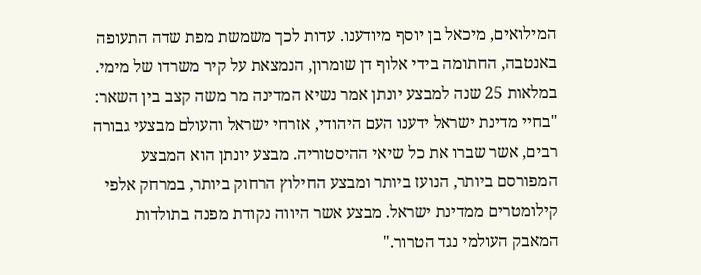המילואים, מיכאל בן יוסף מיודענו. עדות לכך משמשת מפת שדה התעופה באנטבה, החתומה בידי אלוף דן שומרון, הנמצאת על קיר משרדו של מימי.
במלאות 25 שנה למבצע יונתן אמר נשיא המדינה מר משה קצב בין השאר:
"בחיי מדינת ישראל ידענו העם היהודי, אזרחי ישראל והעולם מבצעי גבורה רבים, אשר שברו את כל שיאי ההיסטוריה. מבצע יונתן הוא המבצע המפורסם ביותר, הנועז ביותר ומבצע החילוץ הרחוק ביותר, במרחק אלפי קילומטרים ממדינת ישראל. מבצע אשר היווה נקודת מפנה בתולדות המאבק העולמי נגד הטרור."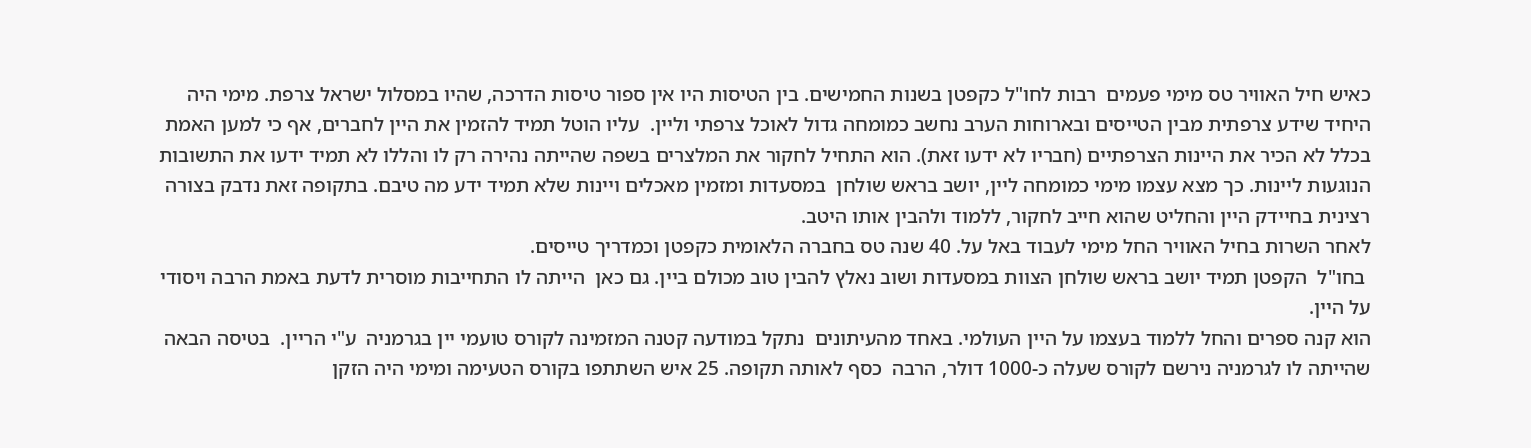כאיש חיל האוויר טס מימי פעמים  רבות לחו"ל כקפטן בשנות החמישים. בין הטיסות היו אין ספור טיסות הדרכה, שהיו במסלול ישראל צרפת. מימי היה היחיד שידע צרפתית מבין הטייסים ובארוחות הערב נחשב כמומחה גדול לאוכל צרפתי וליין.  עליו הוטל תמיד להזמין את היין לחברים, אף כי למען האמת בכלל לא הכיר את היינות הצרפתיים (חבריו לא ידעו זאת). הוא התחיל לחקור את המלצרים בשפה שהייתה נהירה רק לו והללו לא תמיד ידעו את התשובות הנוגעות ליינות. כך מצא עצמו מימי כמומחה ליין, יושב בראש שולחן  במסעדות ומזמין מאכלים ויינות שלא תמיד ידע מה טיבם. בתקופה זאת נדבק בצורה רצינית בחיידק היין והחליט שהוא חייב לחקור, ללמוד ולהבין אותו היטב.
לאחר השרות בחיל האוויר החל מימי לעבוד באל על. 40 שנה טס בחברה הלאומית כקפטן וכמדריך טייסים.
 בחו"ל  הקפטן תמיד יושב בראש שולחן הצוות במסעדות ושוב נאלץ להבין טוב מכולם ביין. גם כאן  הייתה לו התחייבות מוסרית לדעת באמת הרבה ויסודי על היין.
הוא קנה ספרים והחל ללמוד בעצמו על היין העולמי. באחד מהעיתונים  נתקל במודעה קטנה המזמינה לקורס טועמי יין בגרמניה  ע"י הריין.  בטיסה הבאה שהייתה לו לגרמניה נירשם לקורס שעלה כ-1000 דולר, הרבה  כסף לאותה תקופה. 25 איש השתתפו בקורס הטעימה ומימי היה הזקן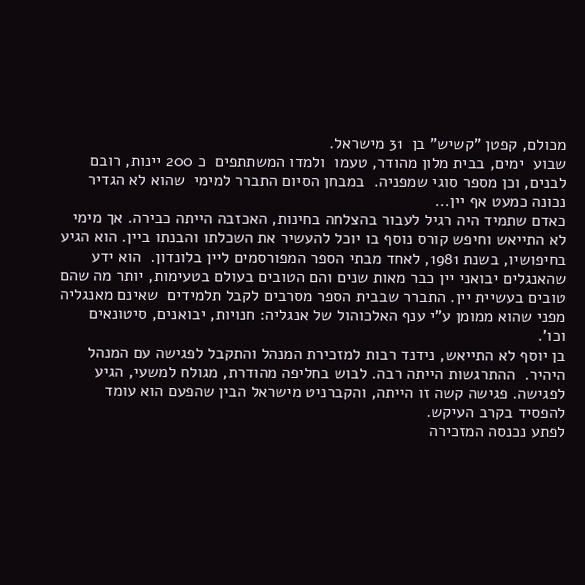מכולם, קפטן "קשיש" בן  31 מישראל.
שבוע  ימים, בבית מלון מהודר, טעמו  ולמדו המשתתפים  כ 200 יינות, רובם לבנים, וכן מספר סוגי שמפניה.  במבחן הסיום התברר למימי  שהוא לא הגדיר  נכונה כמעט אף יין...
כאדם שתמיד היה רגיל לעבור בהצלחה בחינות, האכזבה הייתה כבירה. אך מימי לא התייאש וחיפש קורס נוסף בו יוכל להעשיר את השכלתו והבנתו ביין. הוא הגיע בחיפושיו, בשנת 1981, לאחד מבתי הספר המפורסמים ליין בלונדון.  הוא ידע שהאנגלים יבואני יין כבר מאות שנים והם הטובים בעולם בטעימות, יותר מה שהם טובים בעשיית יין. התברר שבבית הספר מסרבים לקבל תלמידים  שאינם מאנגליה מפני שהוא ממומן ע"י ענף האלכוהול של אנגליה: חנויות, יבואנים, סיטונאים וכו'.
בן יוסף לא התייאש, נידנד רבות למזכירת המנהל והתקבל לפגישה עם המנהל היהיר.  ההתרגשות הייתה רבה. לבוש בחליפה מהודרת, מגולח למשעי, הגיע  לפגישה. פגישה קשה זו הייתה, והקברניט מישראל הבין שהפעם הוא עומד להפסיד בקרב העיקש.
לפתע נכנסה המזכירה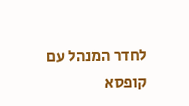לחדר המנהל עם קופסא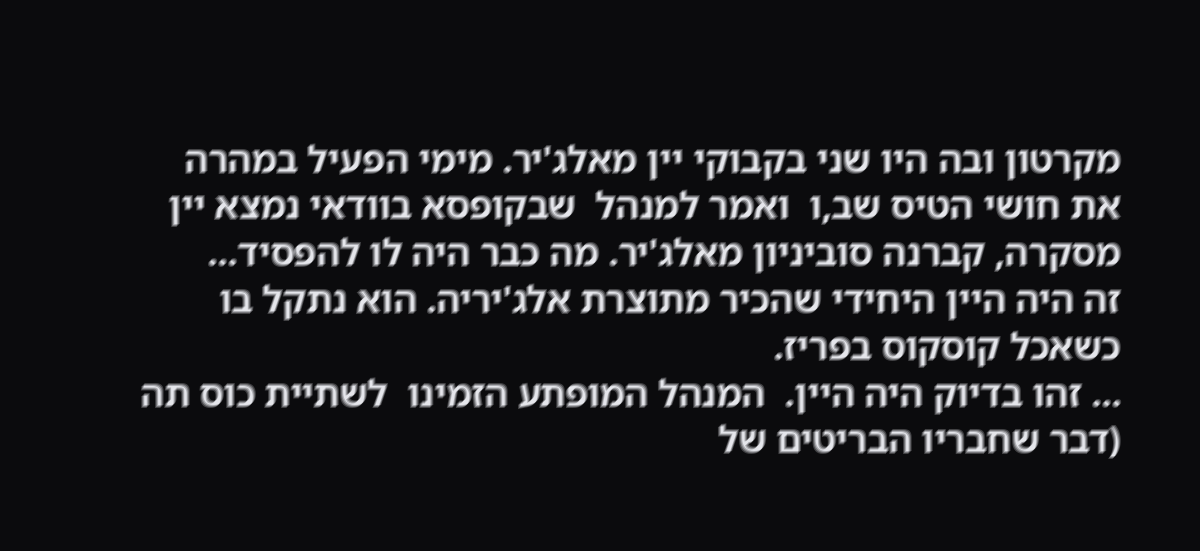מקרטון ובה היו שני בקבוקי יין מאלג'יר. מימי הפעיל במהרה את חושי הטיס שב,ו  ואמר למנהל  שבקופסא בוודאי נמצא יין  מסקרה, קברנה סוביניון מאלג'יר. מה כבר היה לו להפסיד...
זה היה היין היחידי שהכיר מתוצרת אלג'יריה. הוא נתקל בו כשאכל קוסקוס בפריז.
... זהו בדיוק היה היין.  המנהל המופתע הזמינו  לשתיית כוס תה (דבר שחבריו הבריטים של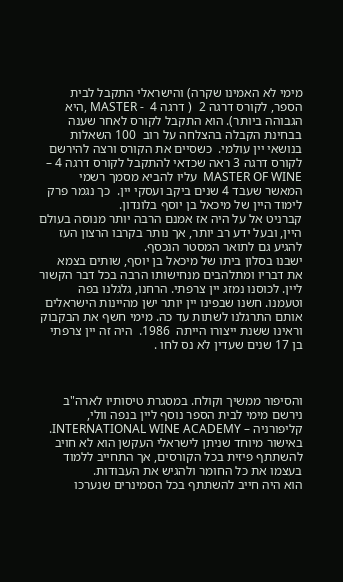מימי לא האמינו שקרה) והישראלי התקבל לבית הספר, לקורס דרגה 2  ( דרגה 4  - MASTER ,היא הגבוהה ביותר). הוא התקבל לקורס לאחר שענה בבחינת הקבלה בהצלחה על רוב  100 השאלות בנושאי יין עולמי.  כשסיים את הקורס ורצה להירשם לקורס דרגה 3 ראה שכדאי להתקבל לקורס דרגה 4 – MASTER OF WINE  עליו להביא מסמך רשמי המאשר שעבד 4 שנים ביקב ועסקי יין.  כך נגמר פרק לימוד היין של מיכאל בן יוסף בלונדון.
קברניט אל על היה אז אמנם הרבה יותר מנוסה בעולם היין, ובעל ידע רב יותר, אך נותר בקרבו הרצון העז להגיע גם לתואר המסטר הנכסף.
ישבנו בסלון ביתו של מיכאל בן יוסף, שותים בצמא את דבריו ומתלהבים מנחישותו הרבה בכל דבר הקשור ליין. לכוסנו נמזג יין צרפתי. הרחנו, גלגלנו בפה וטעמנו. חשנו שבפינו יין יותר ישן מהיינות הישראלים אותם התרגלנו לשתות עד כה. מימי חשף את הבקבוק וראינו ששנת ייצורו הייתה  1986.  היה זה יין צרפתי בן 17 שנים שעדין לא נס לחו .



והסיפור ממשיך וקולח. במסגרת טיסותיו לארה"ב נירשם מימי לבית הספר נוסף ליין בנפה וולי, קליפורניה – INTERNATIONAL WINE ACADEMY.
באישור מיוחד שניתן לישראלי העקשן הוא לא חויב להשתתף פיזית בכל הקורסים, אך התחייב ללמוד בעצמו את כל החומר ולהגיש את העבודות.
הוא היה חייב להשתתף בכל הסמינרים שנערכו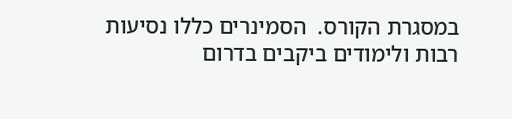במסגרת הקורס.  הסמינרים כללו נסיעות רבות ולימודים ביקבים בדרום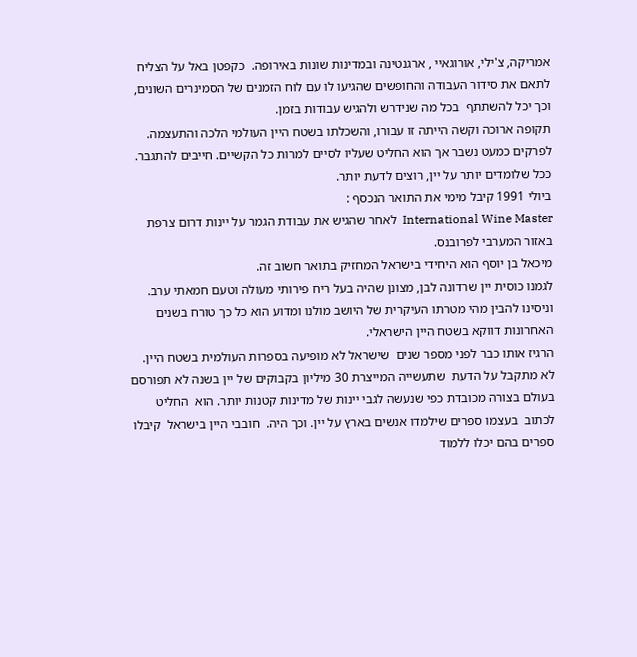אמריקה, צ'ילי, אורוגאיי , ארגנטינה ובמדינות שונות באירופה.  כקפטן באל על הצליח לתאם את סידור העבודה והחופשים שהגיעו לו עם לוח הזמנים של הסמינרים השונים, וכך יכל להשתתף  בכל מה שנידרש ולהגיש עבודות בזמן.
תקופה ארוכה וקשה הייתה זו עבורו, והשכלתו בשטח היין העולמי הלכה והתעצמה.
לפרקים כמעט נשבר אך הוא החליט שעליו לסיים למרות כל הקשיים. חייבים להתגבר. ככל שלומדים יותר על יין, רוצים לדעת יותר.
ביולי 1991 קיבל מימי את התואר הנכסף :
International Wine Master  לאחר שהגיש את עבודת הגמר על יינות דרום צרפת באזור המערבי לפרובנס.
מיכאל בן יוסף הוא היחידי בישראל המחזיק בתואר חשוב זה.
לגמנו כוסית יין שרדונה לבן, מצונן שהיה בעל ריח פירותי מעולה וטעם חמאתי ערב. וניסינו להבין מהי מטרתו העיקרית של היושב מולנו ומדוע הוא כל כך טורח בשנים האחרונות דווקא בשטח היין הישראלי.
הרגיז אותו כבר לפני מספר שנים  שישראל לא מופיעה בספרות העולמית בשטח היין. לא מתקבל על הדעת  שתעשייה המייצרת 30 מיליון בקבוקים של יין בשנה לא תפורסם בעולם בצורה מכובדת כפי שנעשה לגבי יינות של מדינות קטנות יותר. הוא  החליט לכתוב  בעצמו ספרים שילמדו אנשים בארץ על יין. וכך היה.  חובבי היין בישראל  קיבלו ספרים בהם יכלו ללמוד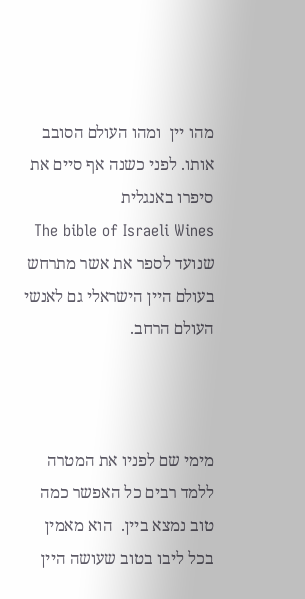מהו יין  ומהו העולם הסובב אותו. לפני כשנה אף סיים את סיפרו באנגלית
The bible of Israeli Wines  שנועד לספר את אשר מתרחש בעולם היין הישראלי גם לאנשי העולם הרחב.



מימי שם לפניו את המטרה ללמד רבים כל האפשר כמה טוב נמצא ביין.  הוא מאמין  בכל ליבו בטוב שעושה היין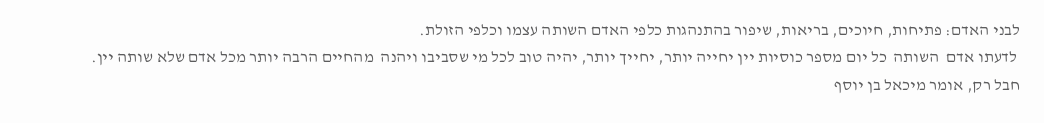לבני האדם: פתיחות, חיוכים, בריאות, שיפור בהתנהגות כלפי האדם השותה עצמו וכלפי הזולת.
 לדעתו אדם  השותה  כל יום מספר כוסיות יין יחייה יותר, יחייך יותר, יהיה טוב לכל מי שסביבו ויהנה  מהחיים הרבה יותר מכל אדם שלא שותה יין.
חבל רק, אומר מיכאל בן יוסף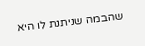שהבמה שניתנת לו היא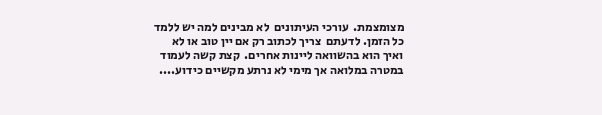מצומצמת.  עורכי העיתונים  לא מבינים למה יש ללמד כל הזמן. לדעתם  צריך לכתוב רק אם יין טוב או לא  ואיך הוא בהשוואה ליינות אחרים.  קצת קשה לעמוד במטרה במלואה אך מימי לא נרתע מקשיים כידוע....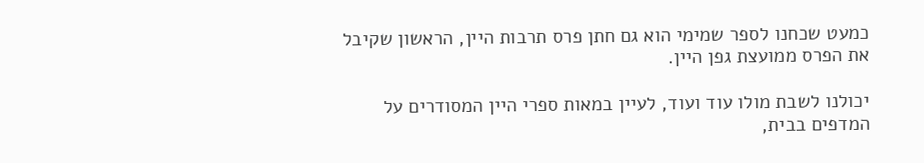כמעט שכחנו לספר שמימי הוא גם חתן פרס תרבות היין, הראשון שקיבל את הפרס ממועצת גפן היין.

יכולנו לשבת מולו עוד ועוד, לעיין במאות ספרי היין המסודרים על המדפים בבית,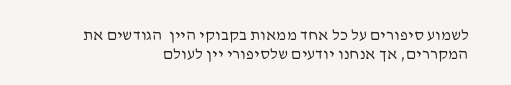לשמוע סיפורים על כל אחד ממאות בקבוקי היין  הגודשים את המקררים, אך אנחנו יודעים שלסיפורי יין לעולם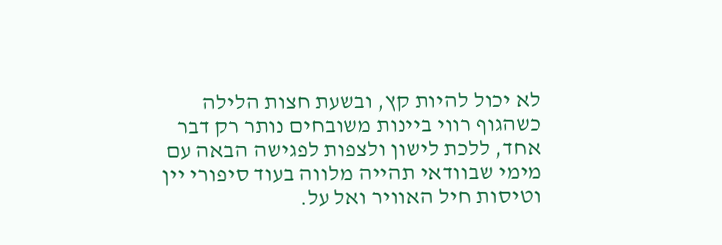לא יכול להיות קץ, ובשעת חצות הלילה כשהגוף רווי ביינות משובחים נותר רק דבר אחד, ללכת לישון ולצפות לפגישה הבאה עם מימי שבוודאי תהייה מלווה בעוד סיפורי יין וטיסות חיל האוויר ואל על.